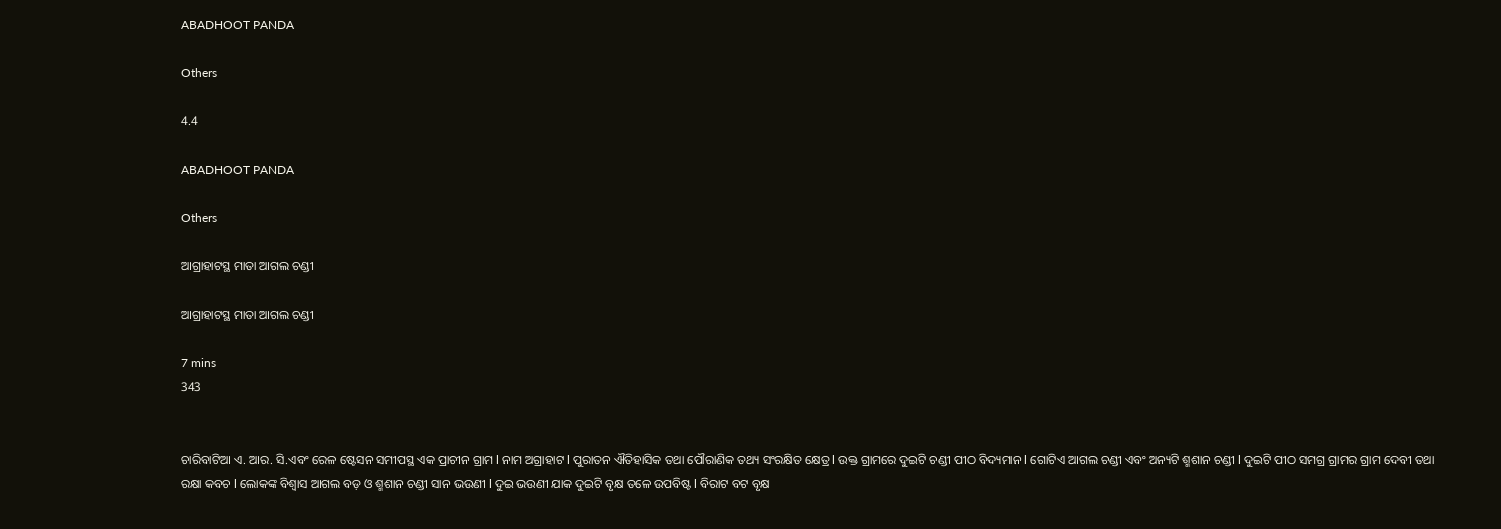ABADHOOT PANDA

Others

4.4

ABADHOOT PANDA

Others

ଆଗ୍ରାହାଟସ୍ଥ ମାତା ଆଗଲ ଚଣ୍ଡୀ

ଆଗ୍ରାହାଟସ୍ଥ ମାତା ଆଗଲ ଚଣ୍ଡୀ

7 mins
343


ଚାରିବାଟିଆ ଏ. ଆର. ସି.ଏବଂ ରେଳ ଷ୍ଟେସନ ସମୀପସ୍ଥ ଏକ ପ୍ରାଚୀନ ଗ୍ରାମ l ନାମ ଅଗ୍ରାହାଟ l ପୁରାତନ ଐତିହାସିକ ତଥା ପୌରାଣିକ ତଥ୍ୟ ସଂରକ୍ଷିତ କ୍ଷେତ୍ର l ଉକ୍ତ ଗ୍ରାମରେ ଦୁଇଟି ଚଣ୍ଡୀ ପୀଠ ବିଦ୍ୟମାନ l ଗୋଟିଏ ଆଗଲ ଚଣ୍ଡୀ ଏବଂ ଅନ୍ୟଟି ଶ୍ମଶାନ ଚଣ୍ଡୀ l ଦୁଇଟି ପୀଠ ସମଗ୍ର ଗ୍ରାମର ଗ୍ରାମ ଦେବୀ ତଥା ରକ୍ଷା କବଚ l ଲୋକଙ୍କ ବିଶ୍ୱାସ ଆଗଲ ବଡ଼ ଓ ଶ୍ମଶାନ ଚଣ୍ଡୀ ସାନ ଭଉଣୀ l ଦୁଇ ଭଉଣୀ ଯାକ ଦୁଇଟି ବୃକ୍ଷ ତଳେ ଉପବିଷ୍ଟ l ବିରାଟ ବଟ ବୃକ୍ଷ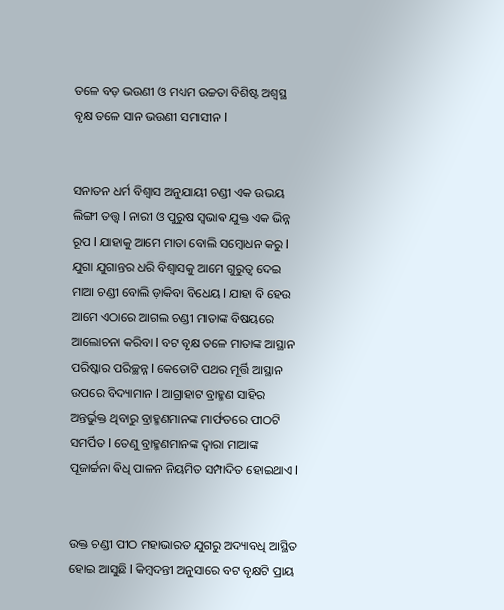ତଳେ ବଡ଼ ଭଉଣୀ ଓ ମଧ୍ୟମ ଉଚ୍ଚତା ବିଶିଷ୍ଟ ଅଶ୍ୱସ୍ଥ ବୃକ୍ଷ ତଳେ ସାନ ଭଉଣୀ ସମାସୀନ l


ସନାତନ ଧର୍ମ ବିଶ୍ୱାସ ଅନୁଯାୟୀ ଚଣ୍ଡୀ ଏକ ଉଭୟ ଲିଙ୍ଗୀ ତତ୍ତ୍ୱ l ନାରୀ ଓ ପୁରୁଷ ସ୍ଵଭାଵ ଯୁକ୍ତ ଏକ ଭିନ୍ନ ରୂପ l ଯାହାକୁ ଆମେ ମାତା ବୋଲି ସମ୍ବୋଧନ କରୁ l ଯୁଗା ଯୁଗାନ୍ତର ଧରି ବିଶ୍ୱାସକୁ ଆମେ ଗୁରୁତ୍ୱ ଦେଇ ମାଆ ଚଣ୍ଡୀ ବୋଲି ଡ଼ାକିବା ବିଧେୟ l ଯାହା ବି ହେଉ ଆମେ ଏଠାରେ ଆଗଲ ଚଣ୍ଡୀ ମାତାଙ୍କ ବିଷୟରେ ଆଲୋଚନା କରିବା l ବଟ ବୃକ୍ଷ ତଳେ ମାତାଙ୍କ ଆସ୍ଥାନ ପରିଷ୍କାର ପରିଚ୍ଛନ୍ନ l କେତୋଟି ପଥର ମୂର୍ତ୍ତି ଆସ୍ଥାନ ଉପରେ ବିଦ୍ୟାମାନ l ଆଗ୍ରାହାଟ ବ୍ରାହ୍ମଣ ସାହିର ଅନ୍ତର୍ଭୁକ୍ତ ଥିବାରୁ ବ୍ରାହ୍ମଣମାନଙ୍କ ମାର୍ଫତରେ ପୀଠଟି ସମର୍ପିତ l ତେଣୁ ବ୍ରାହ୍ମଣମାନଙ୍କ ଦ୍ୱାରା ମାଆଙ୍କ ପୂଜାର୍ଚ୍ଚନା ଵିଧି ପାଳନ ନିୟମିତ ସମ୍ପାଦିତ ହୋଇଥାଏ l


ଉକ୍ତ ଚଣ୍ଡୀ ପୀଠ ମହାଭାରତ ଯୁଗରୁ ଅଦ୍ୟାବଧି ଆସ୍ଥିତ ହୋଇ ଆସୁଛି l କିମ୍ବଦନ୍ତୀ ଅନୁସାରେ ବଟ ବୃକ୍ଷଟି ପ୍ରାୟ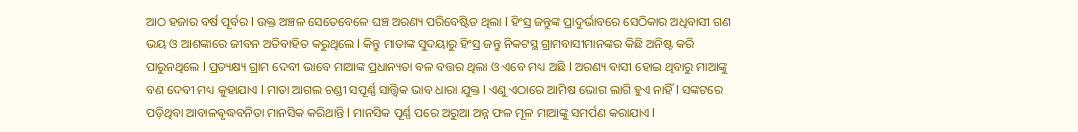ଆଠ ହଜାର ବର୍ଷ ପୂର୍ବର l ଉକ୍ତ ଅଞ୍ଚଳ ସେତେବେଳେ ଘଞ୍ଚ ଅରଣ୍ୟ ପରିବେଷ୍ଟିତ ଥିଲା l ହିଂସ୍ର ଜନ୍ତୁଙ୍କ ପ୍ରାଦୁର୍ଭାବରେ ସେଠିକାର ଅଧିବାସୀ ଗଣ ଭୟ ଓ ଆଶଙ୍କାରେ ଜୀବନ ଅତିବାହିତ କରୁଥିଲେ l କିନ୍ତୁ ମାତାଙ୍କ ସୁଦୟାରୁ ହିଂସ୍ର ଜନ୍ତୁ ନିକଟସ୍ଥ ଗ୍ରାମବାସୀମାନଙ୍କର କିଛି ଅନିଷ୍ଟ କରି ପାରୁନଥିଲେ l ପ୍ରତ୍ୟକ୍ଷ୍ୟ ଗ୍ରାମ ଦେବୀ ଭାବେ ମାଆଙ୍କ ପ୍ରଧାନ୍ୟତା ବଳ ବତ୍ତର ଥିଲା ଓ ଏବେ ମଧ୍ୟ ଅଛି l ଅରଣ୍ୟ ବାସୀ ହୋଇ ଥିବାରୁ ମାଆଙ୍କୁ ବଣ ଦେବୀ ମଧ୍ୟ କୁହାଯାଏ l ମାତା ଆଗଲ ଚଣ୍ଡୀ ସପୂର୍ଣ୍ଣ ସାତ୍ତ୍ଵିକ ଭାବ ଧାରା ଯୁକ୍ତ l ଏଣୁ ଏଠାରେ ଆମିଷ ଭୋଗ ଲାଗି ହୁଏ ନାହିଁ l ସଙ୍କଟରେ ପଡ଼ିଥିବା ଆବାଳଵୃଦ୍ଧବନିତା ମାନସିକ କରିଥାନ୍ତି l ମାନସିକ ପୂର୍ଣ୍ଣ ପରେ ଅରୁଆ ଅନ୍ନ ଫଳ ମୂଳ ମାଆଙ୍କୁ ସମର୍ପଣ କରାଯାଏ l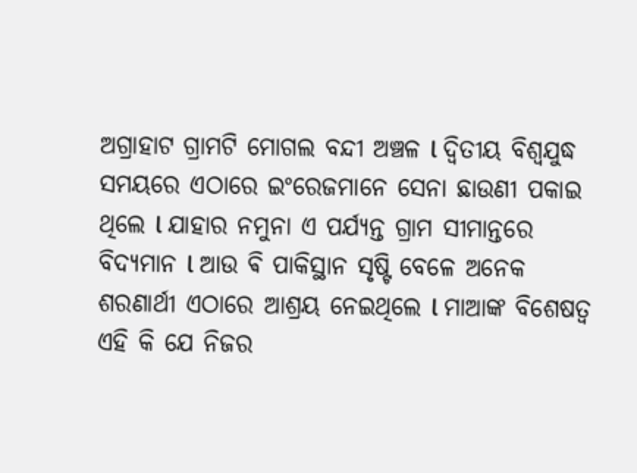ଅଗ୍ରାହାଟ ଗ୍ରାମଟି ମୋଗଲ ବନ୍ଦୀ ଅଞ୍ଚଳ l ଦ୍ଵିତୀୟ ବିଶ୍ୱଯୁଦ୍ଧ ସମୟରେ ଏଠାରେ ଇଂରେଜମାନେ ସେନା ଛାଉଣୀ ପକାଇ ଥିଲେ l ଯାହାର ନମୁନା ଏ ପର୍ଯ୍ୟନ୍ତ ଗ୍ରାମ ସୀମାନ୍ତରେ ବିଦ୍ୟମାନ l ଆଉ ଵି ପାକିସ୍ଥାନ ସୃଷ୍ଟି ବେଳେ ଅନେକ ଶରଣାର୍ଥୀ ଏଠାରେ ଆଶ୍ରୟ ନେଇଥିଲେ l ମାଆଙ୍କ ବିଶେଷତ୍ୱ ଏହି କି ଯେ ନିଜର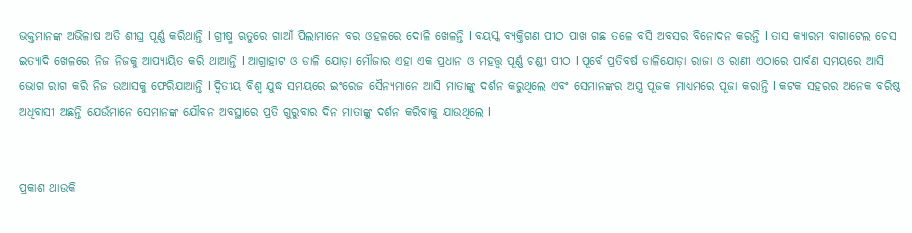ଭକ୍ତମାନଙ୍କ ଅଭିଳାଷ ଅତି ଶୀଘ୍ର ପୂର୍ଣ୍ଣ କରିଥାନ୍ତି l ଗ୍ରୀଷ୍ମ ଋତୁରେ ଗାଆଁ ପିଲାମାନେ ବର ଓହଳରେ ଦୋଳି ଖେଳନ୍ତି l ବୟସ୍କ ବ୍ୟକ୍ତିଗଣ ପୀଠ ପାଖ ଗଛ ତଳେ ବସି ଅବସର ବିନୋଦନ କରନ୍ତି l ତାସ କ୍ୟାରମ ବାଗାଟେଲ ଚେସ ଇତ୍ୟାଦି ଖେଳରେ ନିଜ ନିଜକୁ ଆପ୍ୟାୟିତ କରି ଥାଆନ୍ତି l ଆଗ୍ରାହାଟ ଓ ଡାଳି ଯୋଡ଼ା ମୌଜାର ଏହା ଏକ ପ୍ରଧାନ ଓ ମହତ୍ତ୍ୱ ପୂର୍ଣ୍ଣ ଚଣ୍ଡୀ ପୀଠ l ପୂର୍ବେ ପ୍ରତିବର୍ଷ ଡାଳିଯୋଡ଼ା ରାଜା ଓ ରାଣୀ ଏଠାରେ ପାର୍ବଣ ସମୟରେ ଆସି ଭୋଗ ରାଗ କରି ନିଜ ଉଆସକୁ ଫେରିଯାଆନ୍ତି l ଦ୍ଵିତୀୟ ବିଶ୍ୱ ଯୁଦ୍ଧ ସମୟରେ ଇଂରେଜ ସୈନ୍ୟମାନେ ଆସି ମାତାଙ୍କୁ ଦର୍ଶନ କରୁଥିଲେ ଏବଂ ସେମାନଙ୍କର ଅସ୍ତ୍ର ପୂଜକ ମାଧ୍ୟମରେ ପୂଜା କରାନ୍ତି l କଟକ ସହରର ଅନେକ ବରିଷ୍ଠ ଅଧିବାସୀ ଅଛନ୍ତି ଯେଉଁମାନେ ସେମାନଙ୍କ ଯୌବନ ଅବସ୍ଥାରେ ପ୍ରତି ଗୁରୁବାର ଦିନ ମାତାଙ୍କୁ ଦର୍ଶନ କରିବାକୁ ଯାଉଥିଲେ l


ପ୍ରକାଶ ଥାଉକି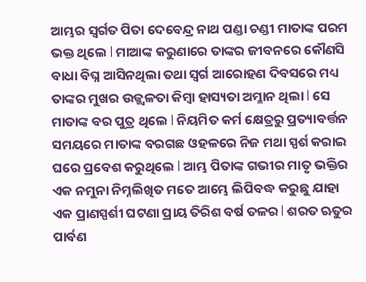ଆମ୍ଭର ସ୍ୱର୍ଗତ ପିତା ଦେବେନ୍ଦ୍ର ନାଥ ପଣ୍ଡା ଚଣ୍ଡୀ ମାତାଙ୍କ ପରମ ଭକ୍ତ ଥିଲେ l ମାଆଙ୍କ କରୁଣାରେ ତାଙ୍କର ଜୀବନରେ କୌଣସି ବାଧା ବିଘ୍ନ ଆସିନଥିଲା ତଥା ସ୍ୱର୍ଗ ଆରୋହଣ ଦିବସରେ ମଧ୍ୟ ତାଙ୍କର ମୁଖର ଉଜ୍ଜ୍ୱଳତା କିମ୍ବା ହାସ୍ୟତା ଅମ୍ଳାନ ଥିଲା l ସେ ମାତାଙ୍କ ବର ପୁତ୍ର ଥିଲେ l ନିୟମିତ କର୍ମ କ୍ଷେତ୍ରରୁ ପ୍ରତ୍ୟାବର୍ତ୍ତନ ସମୟରେ ମାତାଙ୍କ ବରଗଛ ଓହଳରେ ନିଜ ମଥା ସ୍ପର୍ଶ କରାଇ ଘରେ ପ୍ରବେଶ କରୁଥିଲେ l ଆମ୍ଭ ପିତାଙ୍କ ଗଭୀର ମାତୃ ଭକ୍ତିର ଏକ ନମୁନା ନିମ୍ନଲିଖିତ ମତେ ଆମ୍ଭେ ଲିପିବଦ୍ଧ କରୁଛୁ ଯାହା ଏକ ପ୍ରାଣସ୍ପର୍ଶୀ ଘଟଣା ପ୍ରାୟ ତିରିଶ ବର୍ଷ ତଳର l ଶରତ ଋତୁର ପାର୍ବଣ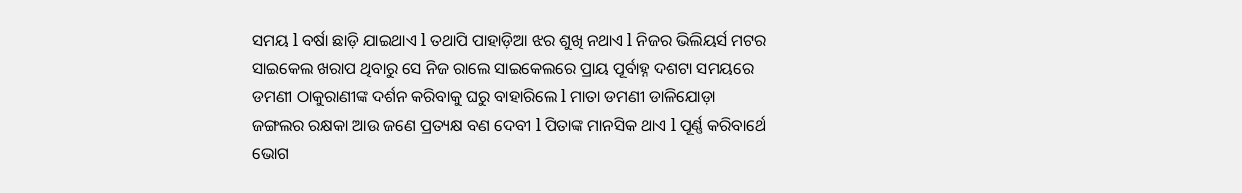ସମୟ l ବର୍ଷା ଛାଡ଼ି ଯାଇଥାଏ l ତଥାପି ପାହାଡ଼ିଆ ଝର ଶୁଖି ନଥାଏ l ନିଜର ଭିଲିୟର୍ସ ମଟର ସାଇକେଲ ଖରାପ ଥିବାରୁ ସେ ନିଜ ରାଲେ ସାଇକେଲରେ ପ୍ରାୟ ପୂର୍ବାହ୍ନ ଦଶଟା ସମୟରେ ଡମଣୀ ଠାକୁରାଣୀଙ୍କ ଦର୍ଶନ କରିବାକୁ ଘରୁ ବାହାରିଲେ l ମାତା ଡମଣୀ ଡାଳିଯୋଡ଼ା ଜଙ୍ଗଲର ରକ୍ଷକା ଆଉ ଜଣେ ପ୍ରତ୍ୟକ୍ଷ ବଣ ଦେବୀ l ପିତାଙ୍କ ମାନସିକ ଥାଏ l ପୂର୍ଣ୍ଣ କରିବାର୍ଥେ ଭୋଗ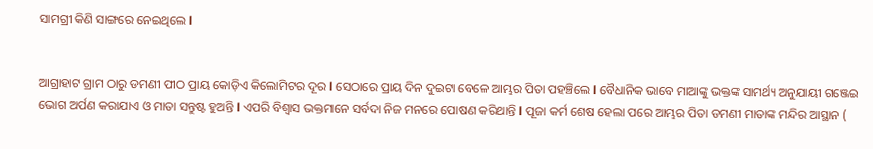ସାମଗ୍ରୀ କିଣି ସାଙ୍ଗରେ ନେଇଥିଲେ l


ଆଗ୍ରାହାଟ ଗ୍ରାମ ଠାରୁ ଡମଣୀ ପୀଠ ପ୍ରାୟ କୋଡ଼ିଏ କିଲୋମିଟର ଦୂର l ସେଠାରେ ପ୍ରାୟ ଦିନ ଦୁଇଟା ବେଳେ ଆମ୍ଭର ପିତା ପହଞ୍ଚିଲେ l ବୈଧାନିକ ଭାବେ ମାଆଙ୍କୁ ଭକ୍ତଙ୍କ ସାମର୍ଥ୍ୟ ଅନୁଯାୟୀ ଗଞ୍ଜେଇ ଭୋଗ ଅର୍ପଣ କରାଯାଏ ଓ ମାତା ସନ୍ତୁଷ୍ଟ ହୁଅନ୍ତି l ଏପରି ବିଶ୍ୱାସ ଭକ୍ତମାନେ ସର୍ବଦା ନିଜ ମନରେ ପୋଷଣ କରିଥାନ୍ତି l ପୂଜା କର୍ମ ଶେଷ ହେଲା ପରେ ଆମ୍ଭର ପିତା ଡମଣୀ ମାତାଙ୍କ ମନ୍ଦିର ଆସ୍ଥାନ (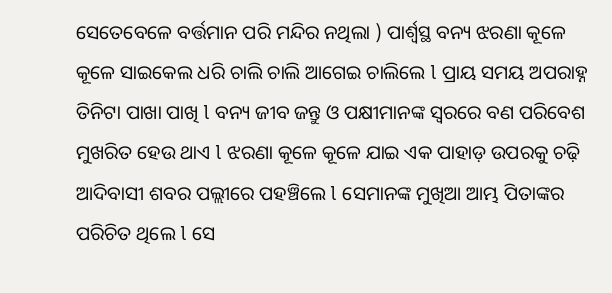ସେତେବେଳେ ବର୍ତ୍ତମାନ ପରି ମନ୍ଦିର ନଥିଲା ) ପାର୍ଶ୍ୱସ୍ଥ ବନ୍ୟ ଝରଣା କୂଳେ କୂଳେ ସାଇକେଲ ଧରି ଚାଲି ଚାଲି ଆଗେଇ ଚାଲିଲେ l ପ୍ରାୟ ସମୟ ଅପରାହ୍ନ ତିନିଟା ପାଖା ପାଖି l ବନ୍ୟ ଜୀବ ଜନ୍ତୁ ଓ ପକ୍ଷୀମାନଙ୍କ ସ୍ୱରରେ ବଣ ପରିବେଶ ମୁଖରିତ ହେଉ ଥାଏ l ଝରଣା କୂଳେ କୂଳେ ଯାଇ ଏକ ପାହାଡ଼ ଉପରକୁ ଚଢ଼ି ଆଦିବାସୀ ଶବର ପଲ୍ଲୀରେ ପହଞ୍ଚିଲେ l ସେମାନଙ୍କ ମୁଖିଆ ଆମ୍ଭ ପିତାଙ୍କର ପରିଚିତ ଥିଲେ l ସେ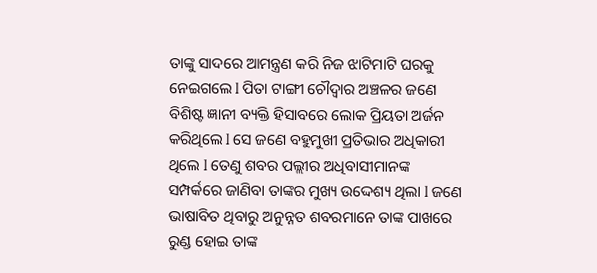ତାଙ୍କୁ ସାଦରେ ଆମନ୍ତ୍ରଣ କରି ନିଜ ଝାଟିମାଟି ଘରକୁ ନେଇଗଲେ l ପିତା ଟାଙ୍ଗୀ ଚୌଦ୍ୱାର ଅଞ୍ଚଳର ଜଣେ ବିଶିଷ୍ଟ ଜ୍ଞାନୀ ବ୍ୟକ୍ତି ହିସାବରେ ଲୋକ ପ୍ରିୟତା ଅର୍ଜନ କରିଥିଲେ l ସେ ଜଣେ ବହୁମୁଖୀ ପ୍ରତିଭାର ଅଧିକାରୀ ଥିଲେ l ତେଣୁ ଶବର ପଲ୍ଲୀର ଅଧିବାସୀମାନଙ୍କ ସମ୍ପର୍କରେ ଜାଣିବା ତାଙ୍କର ମୁଖ୍ୟ ଉଦ୍ଦେଶ୍ୟ ଥିଲା l ଜଣେ ଭାଷାବିତ ଥିବାରୁ ଅନୁନ୍ନତ ଶବରମାନେ ତାଙ୍କ ପାଖରେ ରୁଣ୍ଡ ହୋଇ ତାଙ୍କ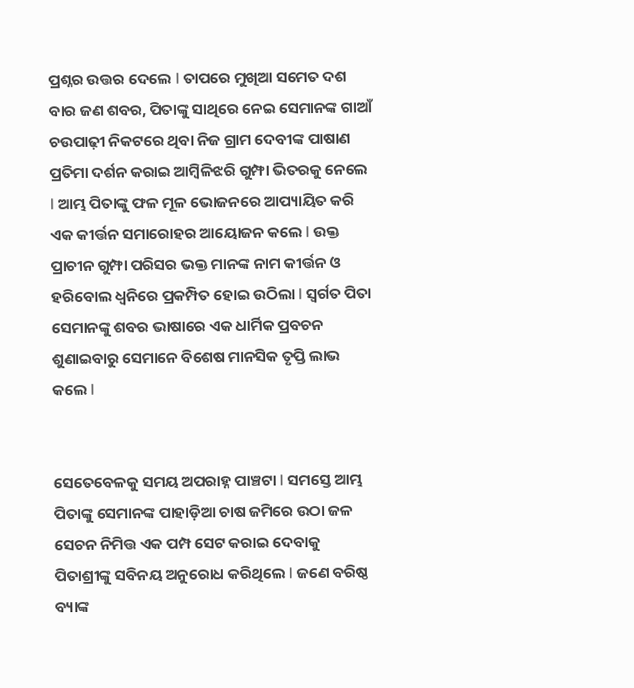ପ୍ରଶ୍ନର ଉତ୍ତର ଦେଲେ l ତାପରେ ମୁଖିଆ ସମେତ ଦଶ ବାର ଜଣ ଶବର, ପିତାଙ୍କୁ ସାଥିରେ ନେଇ ସେମାନଙ୍କ ଗାଆଁ ଚଉପାଢ଼ୀ ନିକଟରେ ଥିବା ନିଜ ଗ୍ରାମ ଦେବୀଙ୍କ ପାଷାଣ ପ୍ରତିମା ଦର୍ଶନ କରାଇ ଆମ୍ବିଳିଝରି ଗୁମ୍ଫା ଭିତରକୁ ନେଲେ l ଆମ୍ଭ ପିତାଙ୍କୁ ଫଳ ମୂଳ ଭୋଜନରେ ଆପ୍ୟାୟିତ କରି ଏକ କୀର୍ତ୍ତନ ସମାରୋହର ଆୟୋଜନ କଲେ l ଉକ୍ତ ପ୍ରାଚୀନ ଗୁମ୍ଫା ପରିସର ଭକ୍ତ ମାନଙ୍କ ନାମ କୀର୍ତ୍ତନ ଓ ହରିବୋଲ ଧ୍ୱନିରେ ପ୍ରକମ୍ପିତ ହୋଇ ଉଠିଲା l ସ୍ୱର୍ଗତ ପିତା ସେମାନଙ୍କୁ ଶବର ଭାଷାରେ ଏକ ଧାର୍ମିକ ପ୍ରବଚନ ଶୁଣାଇବାରୁ ସେମାନେ ବିଶେଷ ମାନସିକ ତୃପ୍ତି ଲାଭ କଲେ l


ସେତେବେଳକୁ ସମୟ ଅପରାହ୍ନ ପାଞ୍ଚଟା l ସମସ୍ତେ ଆମ୍ଭ ପିତାଙ୍କୁ ସେମାନଙ୍କ ପାହାଡ଼ିଆ ଚାଷ ଜମିରେ ଉଠା ଜଳ ସେଚନ ନିମିତ୍ତ ଏକ ପମ୍ପ ସେଟ କରାଇ ଦେବାକୁ ପିତାଶ୍ରୀଙ୍କୁ ସବିନୟ ଅନୁରୋଧ କରିଥିଲେ l ଜଣେ ବରିଷ୍ଠ ବ୍ୟାଙ୍କ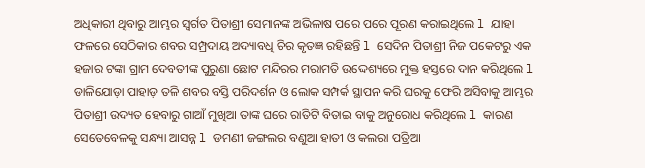ଅଧିକାରୀ ଥିବାରୁ ଆମ୍ଭର ସ୍ୱର୍ଗତ ପିତାଶ୍ରୀ ସେମାନଙ୍କ ଅଭିଳାଷ ପରେ ପରେ ପୂରଣ କରାଇଥିଲେ l ଯାହା ଫଳରେ ସେଠିକାର ଶବର ସମ୍ପ୍ରଦାୟ ଅଦ୍ୟାବଧି ଚିର କୃତଜ୍ଞ ରହିଛନ୍ତି l ସେଦିନ ପିତାଶ୍ରୀ ନିଜ ପକେଟରୁ ଏକ ହଜାର ଟଙ୍କା ଗ୍ରାମ ଦେବତୀଙ୍କ ପୁରୁଣା ଛୋଟ ମନ୍ଦିରର ମରାମତି ଉଦ୍ଦେଶ୍ୟରେ ମୁକ୍ତ ହସ୍ତରେ ଦାନ କରିଥିଲେ l ଡାଳିଯୋଡ଼ା ପାହାଡ଼ ତଳି ଶବର ବସ୍ତି ପରିଦର୍ଶନ ଓ ଲୋକ ସମ୍ପର୍କ ସ୍ଥାପନ କରି ଘରକୁ ଫେରି ଅସିବାକୁ ଆମ୍ଭର ପିତାଶ୍ରୀ ଉଦ୍ୟତ ହେବାରୁ ଗାଆଁ ମୁଖିଆ ତାଙ୍କ ଘରେ ରାତିଟି ବିତାଇ ବାକୁ ଅନୁରୋଧ କରିଥିଲେ l କାରଣ ସେତେବେଳକୁ ସନ୍ଧ୍ୟା ଆସନ୍ନ l ଡମଣୀ ଜଙ୍ଗଲର ବଣୁଆ ହାତୀ ଓ କଲରା ପତ୍ରିଆ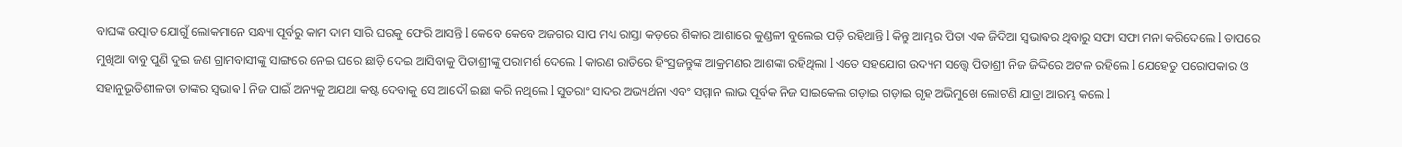ବାଘଙ୍କ ଉତ୍ପାତ ଯୋଗୁଁ ଲୋକମାନେ ସନ୍ଧ୍ୟା ପୂର୍ବରୁ କାମ ଦାମ ସାରି ଘରକୁ ଫେରି ଆସନ୍ତି l କେବେ କେବେ ଅଜଗର ସାପ ମଧ୍ୟ ରାସ୍ତା କଡ଼ରେ ଶିକାର ଆଶାରେ କୁଣ୍ଡଳୀ ବୁଲେଇ ପଡ଼ି ରହିଥାନ୍ତି l କିନ୍ତୁ ଆମ୍ଭର ପିତା ଏକ ଜିଦିଆ ସ୍ଵଭାଵର ଥିବାରୁ ସଫା ସଫା ମନା କରିଦେଲେ l ତାପରେ ମୁଖିଆ ବାବୁ ପୁଣି ଦୁଇ ଜଣ ଗ୍ରାମବାସୀଙ୍କୁ ସାଙ୍ଗରେ ନେଇ ଘରେ ଛାଡ଼ି ଦେଇ ଆସିବାକୁ ପିତାଶ୍ରୀଙ୍କୁ ପରାମର୍ଶ ଦେଲେ l କାରଣ ରାତିରେ ହିଂସ୍ରଜନ୍ତୁଙ୍କ ଆକ୍ରମଣର ଆଶଙ୍କା ରହିଥିଲା l ଏତେ ସହଯୋଗ ଉଦ୍ୟମ ସତ୍ତ୍ୱେ ପିତାଶ୍ରୀ ନିଜ ଜିଦ୍ଦିରେ ଅଟଳ ରହିଲେ l ଯେହେତୁ ପରୋପକାର ଓ ସହାନୁଭୂତିଶୀଳତା ତାଙ୍କର ସ୍ଵଭାଵ l ନିଜ ପାଇଁ ଅନ୍ୟକୁ ଅଯଥା କଷ୍ଟ ଦେବାକୁ ସେ ଆଦୌ ଇଛା କରି ନଥିଲେ l ସୁତରାଂ ସାଦର ଅଭ୍ୟର୍ଥନା ଏବଂ ସମ୍ମାନ ଲାଭ ପୂର୍ବକ ନିଜ ସାଇକେଲ ଗଡ଼ାଇ ଗଡ଼ାଇ ଗୃହ ଅଭିମୁଖେ ଲୋଟଣି ଯାତ୍ରା ଆରମ୍ଭ କଲେ l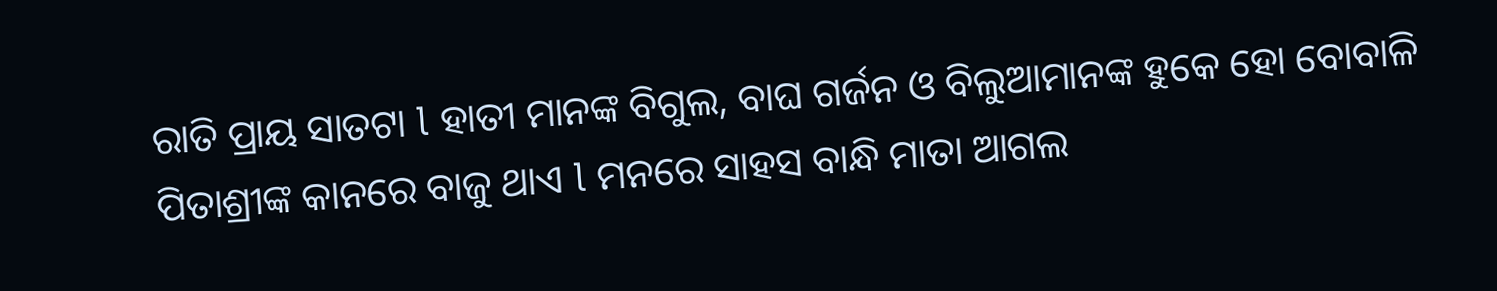ରାତି ପ୍ରାୟ ସାତଟା l ହାତୀ ମାନଙ୍କ ବିଗୁଲ, ବାଘ ଗର୍ଜନ ଓ ବିଲୁଆମାନଙ୍କ ହୁକେ ହୋ ବୋବାଳି ପିତାଶ୍ରୀଙ୍କ କାନରେ ବାଜୁ ଥାଏ l ମନରେ ସାହସ ବାନ୍ଧି ମାତା ଆଗଲ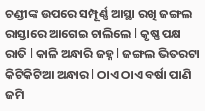ଚଣ୍ଡୀଙ୍କ ଉପରେ ସମ୍ପୂର୍ଣ୍ଣ ଆସ୍ଥା ରଖି ଜଙ୍ଗଲ ରାସ୍ତାରେ ଆଗେଇ ଚାଲିଲେ l କୃଷ୍ଣ ପକ୍ଷ ରାତି l କାଳି ଅନ୍ଧାରି ଜହ୍ନ l ଜଙ୍ଗଲ ଭିତରଟା କିଟିକିଟିଆ ଅନ୍ଧାର l ଠାଏ ଠାଏ ବର୍ଷା ପାଣି ଜମି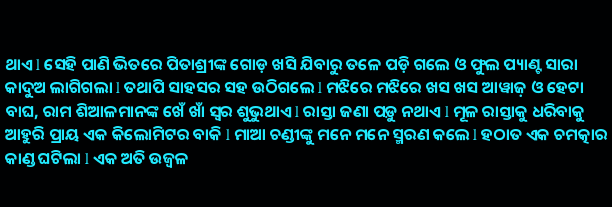ଥାଏ l ସେହି ପାଣି ଭିତରେ ପିତାଶ୍ରୀଙ୍କ ଗୋଡ଼ ଖସି ଯିବାରୁ ତଳେ ପଡ଼ି ଗଲେ ଓ ଫୁଲ ପ୍ୟାଣ୍ଟ ସାରା କାଦୁଅ ଲାଗିଗଲା l ତଥାପି ସାହସର ସହ ଉଠିଗଲେ l ମଝିରେ ମଝିରେ ଖସ ଖସ ଆୱାଜ଼ ଓ ହେଟା ବାଘ, ରାମ ଶିଆଳମାନଙ୍କ ଖେଁ ଖାଁ ସ୍ୱର ଶୁଭୁଥାଏ l ରାସ୍ତା ଜଣା ପଡ଼ୁ ନଥାଏ l ମୂଳ ରାସ୍ତାକୁ ଧରିବାକୁ ଆହୁରି ପ୍ରାୟ ଏକ କିଲୋମିଟର ବାକି l ମାଆ ଚଣ୍ଡୀଙ୍କୁ ମନେ ମନେ ସ୍ମରଣ କଲେ l ହଠାତ ଏକ ଚମତ୍କାର କାଣ୍ଡ ଘଟିଲା l ଏକ ଅତି ଉଜ୍ବଳ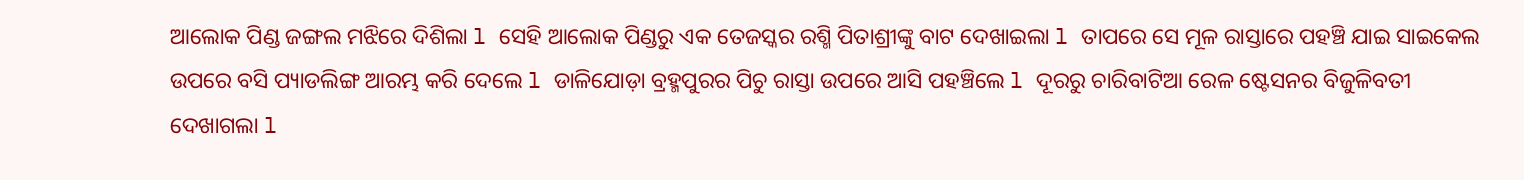ଆଲୋକ ପିଣ୍ଡ ଜଙ୍ଗଲ ମଝିରେ ଦିଶିଲା l ସେହି ଆଲୋକ ପିଣ୍ଡରୁ ଏକ ତେଜସ୍କର ରଶ୍ମି ପିତାଶ୍ରୀଙ୍କୁ ବାଟ ଦେଖାଇଲା l ତାପରେ ସେ ମୂଳ ରାସ୍ତାରେ ପହଞ୍ଚି ଯାଇ ସାଇକେଲ ଉପରେ ବସି ପ୍ୟାଡଲିଙ୍ଗ ଆରମ୍ଭ କରି ଦେଲେ l ଡାଳିଯୋଡ଼ା ବ୍ରହ୍ମପୁରର ପିଚୁ ରାସ୍ତା ଉପରେ ଆସି ପହଞ୍ଚିଲେ l ଦୂରରୁ ଚାରିବାଟିଆ ରେଳ ଷ୍ଟେସନର ବିଜୁଳିବତୀ ଦେଖାଗଲା l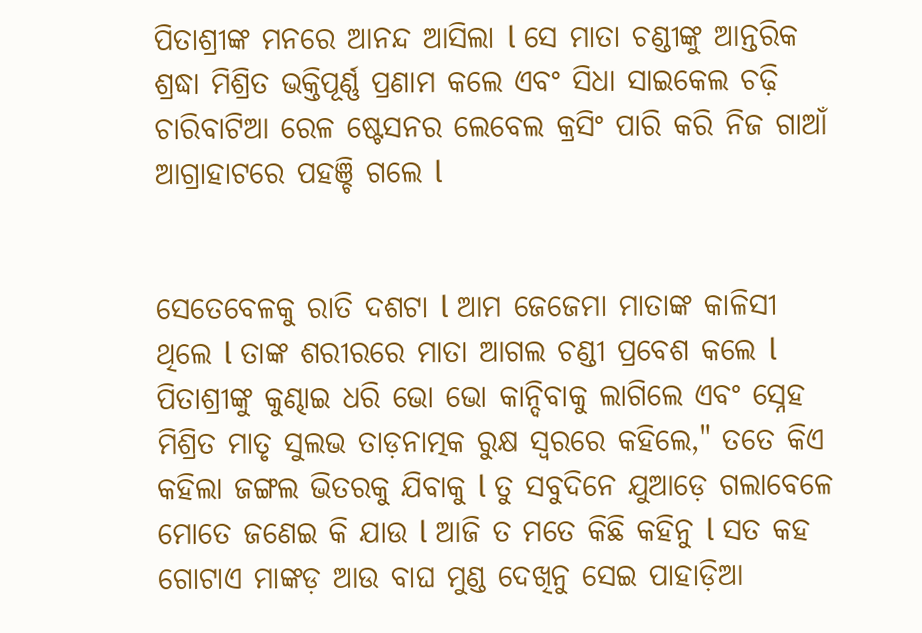ପିତାଶ୍ରୀଙ୍କ ମନରେ ଆନନ୍ଦ ଆସିଲା l ସେ ମାତା ଚଣ୍ଡୀଙ୍କୁ ଆନ୍ତରିକ ଶ୍ରଦ୍ଧା ମିଶ୍ରିତ ଭକ୍ତିପୂର୍ଣ୍ଣ ପ୍ରଣାମ କଲେ ଏବଂ ସିଧା ସାଇକେଲ ଚଢ଼ି ଚାରିବାଟିଆ ରେଳ ଷ୍ଟେସନର ଲେବେଲ କ୍ରସିଂ ପାରି କରି ନିଜ ଗାଆଁ ଆଗ୍ରାହାଟରେ ପହଞ୍ଚି ଗଲେ l


ସେତେବେଳକୁ ରାତି ଦଶଟା l ଆମ ଜେଜେମା ମାତାଙ୍କ କାଳିସୀ ଥିଲେ l ତାଙ୍କ ଶରୀରରେ ମାତା ଆଗଲ ଚଣ୍ଡୀ ପ୍ରବେଶ କଲେ l ପିତାଶ୍ରୀଙ୍କୁ କୁଣ୍ଢାଇ ଧରି ଭୋ ଭୋ କାନ୍ଦିବାକୁ ଲାଗିଲେ ଏବଂ ସ୍ନେହ ମିଶ୍ରିତ ମାତୃ ସୁଲଭ ତାଡ଼ନାତ୍ମକ ରୁକ୍ଷ ସ୍ୱରରେ କହିଲେ," ତତେ କିଏ କହିଲା ଜଙ୍ଗଲ ଭିତରକୁ ଯିବାକୁ l ତୁ ସବୁଦିନେ ଯୁଆଡ଼େ ଗଲାବେଳେ ମୋତେ ଜଣେଇ କି ଯାଉ l ଆଜି ତ ମତେ କିଛି କହିନୁ l ସତ କହ ଗୋଟାଏ ମାଙ୍କଡ଼ ଆଉ ବାଘ ମୁଣ୍ଡ ଦେଖିନୁ ସେଇ ପାହାଡ଼ିଆ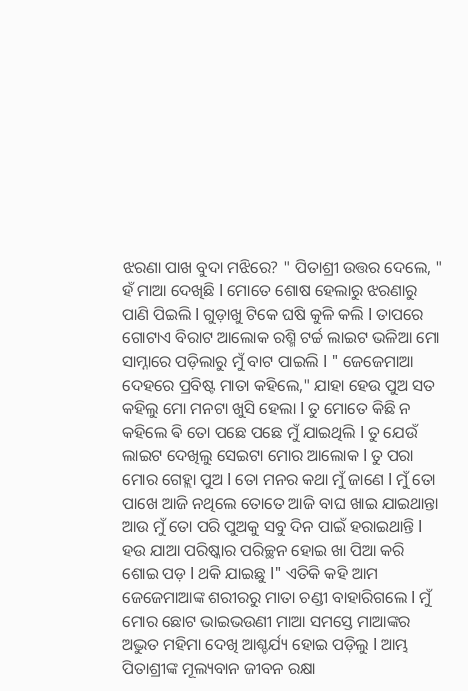ଝରଣା ପାଖ ବୁଦା ମଝିରେ? " ପିତାଶ୍ରୀ ଉତ୍ତର ଦେଲେ, " ହଁ ମାଆ ଦେଖିଛି l ମୋତେ ଶୋଷ ହେଲାରୁ ଝରଣାରୁ ପାଣି ପିଇଲି l ଗୁଡ଼ାଖୁ ଟିକେ ଘଷି କୁଳି କଲି l ତାପରେ ଗୋଟାଏ ବିରାଟ ଆଲୋକ ରଶ୍ମି ଟର୍ଚ୍ଚ ଲାଇଟ ଭଳିଆ ମୋ ସାମ୍ନାରେ ପଡ଼ିଲାରୁ ମୁଁ ବାଟ ପାଇଲି l " ଜେଜେମାଆ ଦେହରେ ପ୍ରବିଷ୍ଟ ମାତା କହିଲେ," ଯାହା ହେଉ ପୁଅ ସତ କହିଲୁ ମୋ ମନଟା ଖୁସି ହେଲା l ତୁ ମୋତେ କିଛି ନ କହିଲେ ଵି ତୋ ପଛେ ପଛେ ମୁଁ ଯାଇଥିଲି l ତୁ ଯେଉଁ ଲାଇଟ ଦେଖିଲୁ ସେଇଟା ମୋର ଆଲୋକ l ତୁ ପରା ମୋର ଗେହ୍ଲା ପୁଅ l ତୋ ମନର କଥା ମୁଁ ଜାଣେ l ମୁଁ ତୋ ପାଖେ ଆଜି ନଥିଲେ ତୋତେ ଆଜି ବାଘ ଖାଇ ଯାଇଥାନ୍ତା ଆଉ ମୁଁ ତୋ ପରି ପୁଅକୁ ସବୁ ଦିନ ପାଇଁ ହରାଇଥାନ୍ତି l ହଉ ଯାଆ ପରିଷ୍କାର ପରିଚ୍ଛନ ହୋଇ ଖା ପିଆ କରି ଶୋଇ ପଡ଼ l ଥକି ଯାଇଛୁ l" ଏତିକି କହି ଆମ ଜେଜେମାଆଙ୍କ ଶରୀରରୁ ମାତା ଚଣ୍ଡୀ ବାହାରିଗଲେ l ମୁଁ ମୋର ଛୋଟ ଭାଇଭଉଣୀ ମାଆ ସମସ୍ତେ ମାଆଙ୍କର ଅଦ୍ଭୁତ ମହିମା ଦେଖି ଆଶ୍ଚର୍ଯ୍ୟ ହୋଇ ପଡ଼ିଲୁ l ଆମ୍ଭ ପିତାଶ୍ରୀଙ୍କ ମୂଲ୍ୟବାନ ଜୀବନ ରକ୍ଷା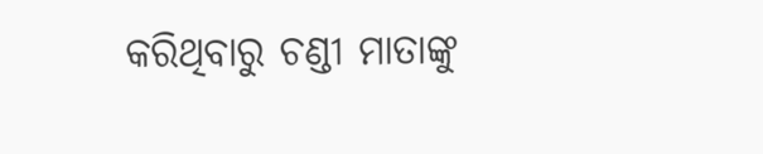କରିଥିବାରୁ ଚଣ୍ଡୀ ମାତାଙ୍କୁ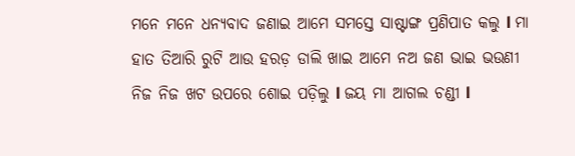ମନେ ମନେ ଧନ୍ୟବାଦ ଜଣାଇ ଆମେ ସମସ୍ତେ ସାଷ୍ଟାଙ୍ଗ ପ୍ରଣିପାତ କଲୁ l ମା ହାତ ତିଆରି ରୁଟି ଆଉ ହରଡ଼ ଡାଲି ଖାଇ ଆମେ ନଅ ଜଣ ଭାଇ ଭଉଣୀ ନିଜ ନିଜ ଖଟ ଉପରେ ଶୋଇ ପଡ଼ିଲୁ l ଜୟ ମା ଆଗଲ ଚଣ୍ଡୀ l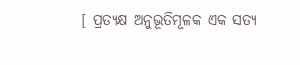[ ପ୍ରତ୍ୟକ୍ଷ ଅନୁଭୂତିମୂଳକ ଏକ ସତ୍ୟ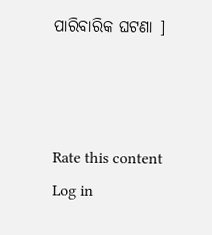ପାରିବାରିକ ଘଟଣା ]



Rate this content
Log in